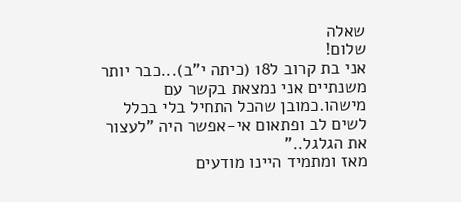שאלה
שלום!
אני בת קרוב ל18 (כיתה י"ב)...כבר יותר משנתיים אני נמצאת בקשר עם מישהו.כמובן שהכל התחיל בלי בכלל לשים לב ופתאום אי-אפשר היה "לעצור את הגלגל.."
מאז ומתמיד היינו מודעים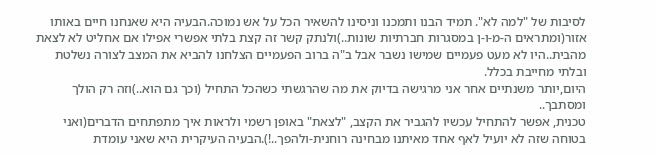לסיבות של "למה לא". תמיד הבנו ותמכנו וניסינו להשאיר הכל על אש נמוכה.הבעיה היא שאנחנו חיים באותו אזור(ומתראים ה-מ-ו-ן במסגרות חברתיות שונות..)ולנתק קשר זה קצת בלתי אפשרי אפילו אם אחליט לא לצאת מהבית..היו לא מעט פעמיים שמישו נשבר אבל ב"ה ברוב הפעמיים הצלחנו להביא את המצב לצורה נשלטת ובלתי מחייבת בכלל.
היום,יותר משנתיים אחר אני מרגישה בדיוק את מה שהרגשתי כשהכל התחיל (וכך גם הוא..)וזה רק הולך ומסתבך..
טכנית, אפשר להתחיל עכשיו להגביר את הקצב, "לצאת" באופן רשמי ולראות איך מתפתחים הדברים(ואני בטוחה שזה לא יועיל לאף אחד מאיתנו מבחינה רוחנית-ולהפך..!).הבעיה העיקרית היא שאני עומדת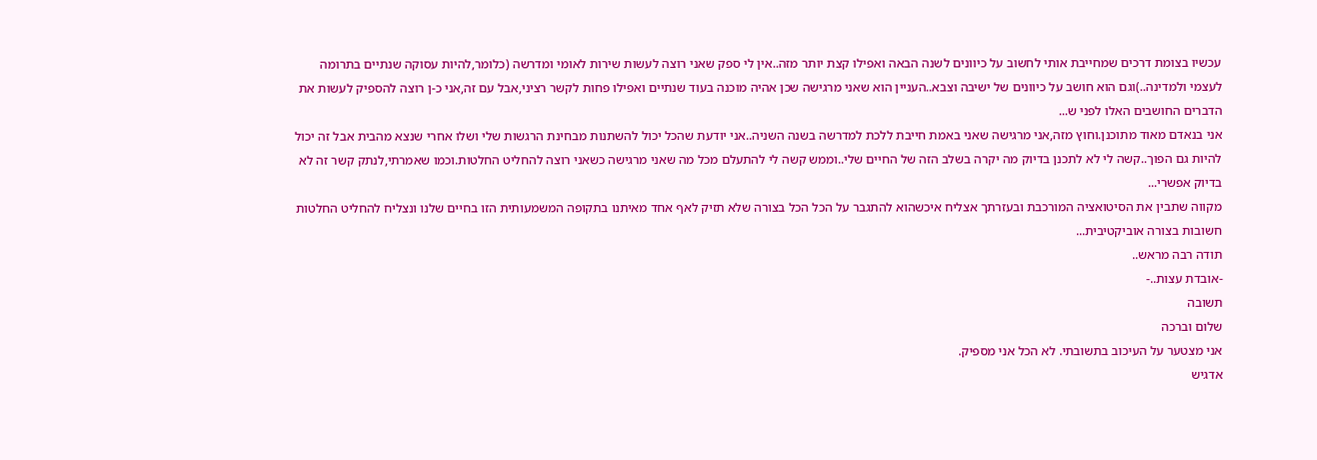עכשיו בצומת דרכים שמחייבת אותי לחשוב על כיוונים לשנה הבאה ואפילו קצת יותר מזה..אין לי ספק שאני רוצה לעשות שירות לאומי ומדרשה (כלומר,להיות עסוקה שנתיים בתרומה לעצמי ולמדינה..)וגם הוא חושב על כיוונים של ישיבה וצבא..העניין הוא שאני מרגישה שכן אהיה מוכנה בעוד שנתיים ואפילו פחות לקשר רציני,אבל עם זה,אני כ-ן רוצה להספיק לעשות את הדברים החושבים האלו לפני ש...
אני בנאדם מאוד מתוכנן.וחוץ מזה,אני מרגישה שאני באמת חייבת ללכת למדרשה בשנה השניה..אני יודעת שהכל יכול להשתנות מבחינת הרגשות שלי ושלו אחרי שנצא מהבית אבל זה יכול להיות גם הפוך..קשה לי לא לתכנן בדיוק מה יקרה בשלב הזה של החיים שלי..וממש קשה לי להתעלם מכל מה שאני מרגישה כשאני רוצה להחליט החלטות.וכמו שאמרתי,לנתק קשר זה לא בדיוק אפשרי...
מקווה שתבין את הסיטואציה המורכבת ובעזרתך אצליח איכשהוא להתגבר על הכל הכל בצורה שלא תזיק לאף אחד מאיתנו בתקופה המשמעותית הזו בחיים שלנו ונצליח להחליט החלטות חשובות בצורה אוביקטיבית...
תודה רבה מראש..
-אובדת עצות..-
תשובה
שלום וברכה
אני מצטער על העיכוב בתשובתי. לא הכל אני מספיק.
אדגיש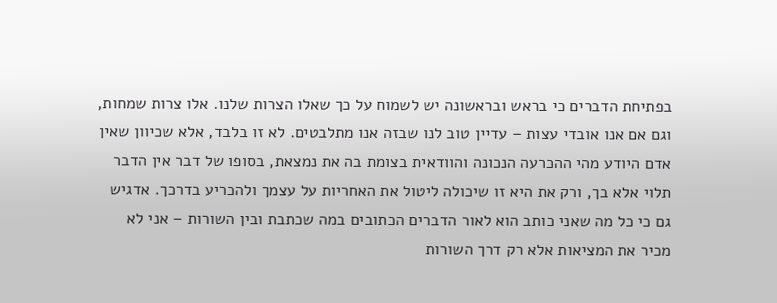בפתיחת הדברים כי בראש ובראשונה יש לשמוח על כך שאלו הצרות שלנו. אלו צרות שמחות, וגם אם אנו אובדי עצות – עדיין טוב לנו שבזה אנו מתלבטים. לא זו בלבד, אלא שכיוון שאין אדם היודע מהי ההכרעה הנכונה והוודאית בצומת בה את נמצאת, בסופו של דבר אין הדבר תלוי אלא בך, ורק את היא זו שיכולה ליטול את האחריות על עצמך ולהכריע בדרכך. אדגיש גם כי כל מה שאני כותב הוא לאור הדברים הכתובים במה שכתבת ובין השורות – אני לא מכיר את המציאות אלא רק דרך השורות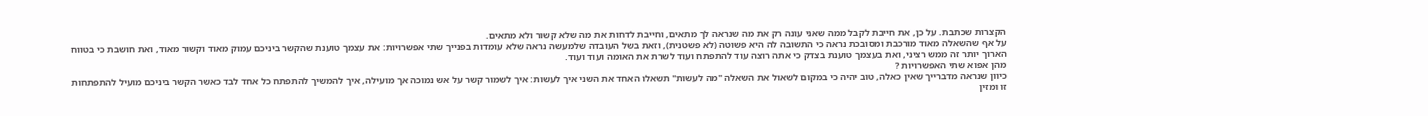הקצרות שכתבת. על כן, את חייבת לקבל ממה שאני עונה רק את מה שנראה לך מתאים, וחייבת לדחות את מה שלא קשור ולא מתאים.
על אף שהשאלה מאוד מורכבת ומסובכת נראה כי התשובה לה היא פשוטה (לא פשטנית), וזאת בשל העובדה שלמעשה נראה שלא עומדות בפנייך שתי אפשרויות: את עצמך טוענת שהקשר ביניכם עמוק מאוד וקשור מאוד, ואת חושבת כי בטווח הארוך יותר זה ממש רציני, ואת בעצמך טוענת בצדק כי אתה רוצה עוד להתפתח ועוד לשרת את האומה ועוד ועוד.
מהן אפוא שתי האפשרויות ?
כיוון שנראה מדברייך שאין כאלה, טוב יהיה כי במקום לשאול את השאלה "מה לעשות" תשאלו האחד את השני איך לעשות: איך לשמור קשר על אש נמוכה אך מועילה, איך להמשיך להתפתח כל אחד לבד כאשר הקשר ביניכם מועיל להתפתחות זו ומזין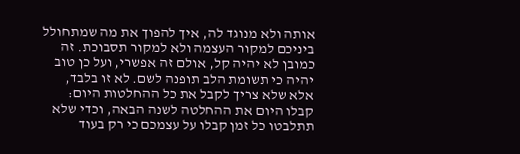אותה ולא מנוגד לה, איך להפוך את מה שמתחולל ביניכם למקור העצמה ולא למקור תסבוכת. זה כמובן לא יהיה קל, אולם זה אפשרי, ועל כן טוב יהיה כי תשומת הלב תופנה לשם. לא זו בלבד, אלא שלא צריך לקבל את כל ההחלטות היום: קבלו היום את ההחלטה לשנה הבאה, וכדי שלא תתלבטו כל זמן קבלו על עצמכם כי רק בעוד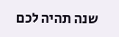שנה תהיה לכם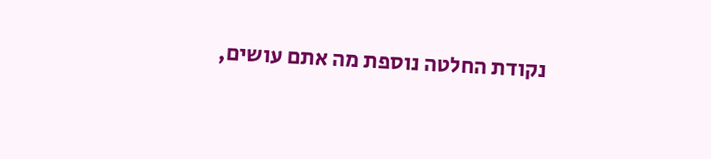נקודת החלטה נוספת מה אתם עושים,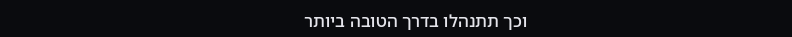וכך תתנהלו בדרך הטובה ביותר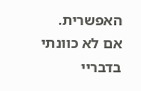האפשרית.
אם לא כוונתי בדבריי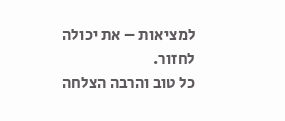למציאות – את יכולה לחזור.
כל טוב והרבה הצלחה